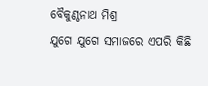ବୈକୁଣ୍ଠନାଥ ମିଶ୍ର
ଯୁଗେ ଯୁଗେ ସମାଜରେ ଏପରି କିଛି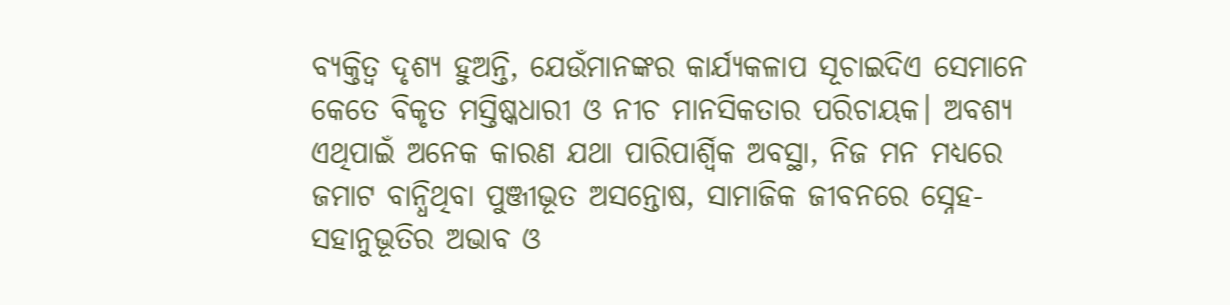ବ୍ୟକ୍ତିତ୍ୱ ଦୃଶ୍ୟ ହୁଅନ୍ତି, ଯେଉଁମାନଙ୍କର କାର୍ଯ୍ୟକଳାପ ସୂଚାଇଦିଏ ସେମାନେ କେତେ ବିକୃତ ମସ୍ତିଷ୍କଧାରୀ ଓ ନୀଚ ମାନସିକତାର ପରିଚାୟକ। ଅବଶ୍ୟ ଏଥିପାଇଁ ଅନେକ କାରଣ ଯଥା ପାରିପାର୍ଶ୍ୱିକ ଅବସ୍ଥା, ନିଜ ମନ ମଧ୍ୟରେ ଜମାଟ ବାନ୍ଧିଥିବା ପୁଞ୍ଜୀଭୂତ ଅସନ୍ତୋଷ, ସାମାଜିକ ଜୀବନରେ ସ୍ନେହ-ସହାନୁଭୂତିର ଅଭାବ ଓ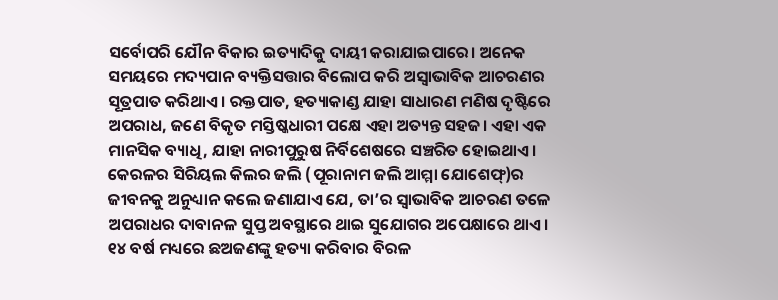ସର୍ବୋପରି ଯୌନ ବିକାର ଇତ୍ୟାଦିକୁ ଦାୟୀ କରାଯାଇପାରେ। ଅନେକ ସମୟରେ ମଦ୍ୟପାନ ବ୍ୟକ୍ତିସତ୍ତାର ବିଲୋପ କରି ଅସ୍ବାଭାବିକ ଆଚରଣର ସୂତ୍ରପାତ କରିଥାଏ। ରକ୍ତପାତ, ହତ୍ୟାକାଣ୍ଡ ଯାହା ସାଧାରଣ ମଣିଷ ଦୃଷ୍ଟିରେ ଅପରାଧ, ଜଣେ ବିକୃତ ମସ୍ତିଷ୍କଧାରୀ ପକ୍ଷେ ଏହା ଅତ୍ୟନ୍ତ ସହଜ। ଏହା ଏକ ମାନସିକ ବ୍ୟାଧି, ଯାହା ନାରୀପୁରୁଷ ନିର୍ବିଶେଷରେ ସଞ୍ଚରିତ ହୋଇଥାଏ।
କେରଳର ସିରିୟଲ କିଲର ଜଲି (ପୂରାନାମ ଜଲି ଆମ୍ମା ଯୋଶେଫ୍)ର ଜୀବନକୁ ଅନୁଧ୍ୟାନ କଲେ ଜଣାଯାଏ ଯେ, ତା’ର ସ୍ବାଭାବିକ ଆଚରଣ ତଳେ ଅପରାଧର ଦାବାନଳ ସୁପ୍ତ ଅବସ୍ଥାରେ ଥାଇ ସୁଯୋଗର ଅପେକ୍ଷାରେ ଥାଏ। ୧୪ ବର୍ଷ ମଧ୍ୟରେ ଛଅଜଣଙ୍କୁ ହତ୍ୟା କରିବାର ବିରଳ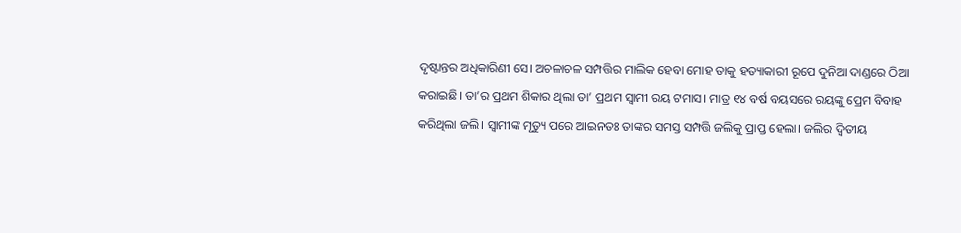ଦୃଷ୍ଟାନ୍ତର ଅଧିକାରିଣୀ ସେ। ଅଚଳାଚଳ ସମ୍ପତ୍ତିର ମାଲିକ ହେବା ମୋହ ତାକୁ ହତ୍ୟାକାରୀ ରୂପେ ଦୁନିଆ ଦାଣ୍ଡରେ ଠିଆ କରାଇଛି। ତା’ର ପ୍ରଥମ ଶିକାର ଥିଲା ତା’ ପ୍ରଥମ ସ୍ବାମୀ ରୟ ଟମାସ। ମାତ୍ର ୧୪ ବର୍ଷ ବୟସରେ ରୟଙ୍କୁ ପ୍ରେମ ବିବାହ କରିଥିଲା ଜଲି। ସ୍ବାମୀଙ୍କ ମୃତ୍ୟୁ ପରେ ଆଇନତଃ ତାଙ୍କର ସମସ୍ତ ସମ୍ପତ୍ତି ଜଲିକୁ ପ୍ରାପ୍ତ ହେଲା। ଜଲିର ଦ୍ୱିତୀୟ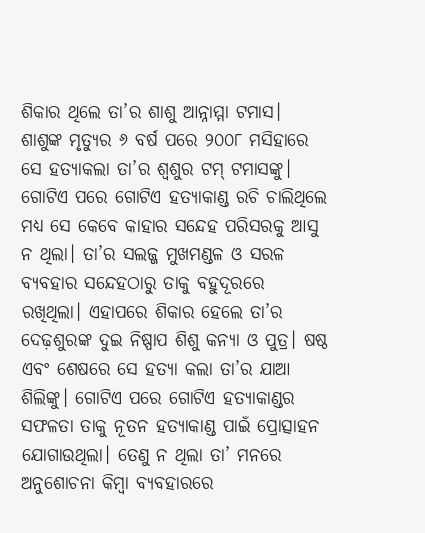ଶିକାର ଥିଲେ ତା’ର ଶାଶୁ ଆନ୍ନାମ୍ମା ଟମାସ। ଶାଶୁଙ୍କ ମୃତ୍ୟୁର ୬ ବର୍ଷ ପରେ ୨୦୦୮ ମସିହାରେ ସେ ହତ୍ୟାକଲା ତା’ର ଶ୍ୱଶୁର ଟମ୍ ଟମାସଙ୍କୁ। ଗୋଟିଏ ପରେ ଗୋଟିଏ ହତ୍ୟାକାଣ୍ଡ ରଚି ଚାଲିଥିଲେ ମଧ୍ୟ ସେ କେବେ କାହାର ସନ୍ଦେହ ପରିସରକୁ ଆସୁ ନ ଥିଲା। ତା’ର ସଲଜ୍ଜ ମୁଖମଣ୍ଡଳ ଓ ସରଳ ବ୍ୟବହାର ସନ୍ଦେହଠାରୁ ତାକୁ ବହୁଦୂରରେ ରଖିଥିଲା। ଏହାପରେ ଶିକାର ହେଲେ ତା’ର ଦେଢ଼ଶୁରଙ୍କ ଦୁଇ ନିଷ୍ପାପ ଶିଶୁ କନ୍ୟା ଓ ପୁତ୍ର। ଷଷ୍ଠ ଏବଂ ଶେଷରେ ସେ ହତ୍ୟା କଲା ତା’ର ଯାଆ ଶିଲିଙ୍କୁ। ଗୋଟିଏ ପରେ ଗୋଟିଏ ହତ୍ୟାକାଣ୍ଡର ସଫଳତା ତାକୁ ନୂତନ ହତ୍ୟାକାଣ୍ଡ ପାଇଁ ପ୍ରୋତ୍ସାହନ ଯୋଗାଉଥିଲା। ତେଣୁ ନ ଥିଲା ତା’ ମନରେ ଅନୁଶୋଚନା କିମ୍ବା ବ୍ୟବହାରରେ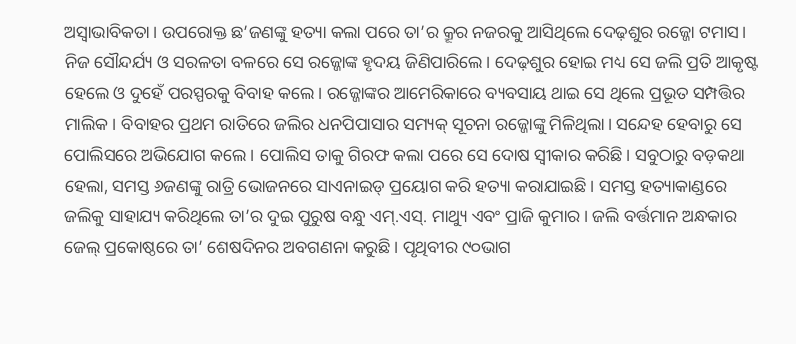ଅସ୍ବାଭାବିକତା। ଉପରୋକ୍ତ ଛ’ଜଣଙ୍କୁ ହତ୍ୟା କଲା ପରେ ତା’ର କ୍ରୂର ନଜରକୁ ଆସିଥିଲେ ଦେଢ଼ଶୁର ରଜ୍ଜୋ ଟମାସ। ନିଜ ସୌନ୍ଦର୍ଯ୍ୟ ଓ ସରଳତା ବଳରେ ସେ ରଜ୍ଜୋଙ୍କ ହୃଦୟ ଜିଣିପାରିଲେ। ଦେଢ଼ଶୁର ହୋଇ ମଧ୍ୟ ସେ ଜଲି ପ୍ରତି ଆକୃଷ୍ଟ ହେଲେ ଓ ଦୁହେଁ ପରସ୍ପରକୁ ବିବାହ କଲେ। ରଜ୍ଜୋଙ୍କର ଆମେରିକାରେ ବ୍ୟବସାୟ ଥାଇ ସେ ଥିଲେ ପ୍ରଭୂତ ସମ୍ପତ୍ତିର ମାଲିକ। ବିବାହର ପ୍ରଥମ ରାତିରେ ଜଲିର ଧନପିପାସାର ସମ୍ୟକ୍ ସୂଚନା ରଜ୍ଜୋଙ୍କୁ ମିଳିଥିଲା। ସନ୍ଦେହ ହେବାରୁ ସେ ପୋଲିସରେ ଅଭିଯୋଗ କଲେ। ପୋଲିସ ତାକୁ ଗିରଫ କଲା ପରେ ସେ ଦୋଷ ସ୍ବୀକାର କରିଛି। ସବୁଠାରୁ ବଡ଼କଥା ହେଲା, ସମସ୍ତ ୬ଜଣଙ୍କୁ ରାତ୍ରି ଭୋଜନରେ ସାଏନାଇଡ୍ ପ୍ରୟୋଗ କରି ହତ୍ୟା କରାଯାଇଛି। ସମସ୍ତ ହତ୍ୟାକାଣ୍ଡରେ ଜଲିକୁ ସାହାଯ୍ୟ କରିଥିଲେ ତା’ର ଦୁଇ ପୁରୁଷ ବନ୍ଧୁ ଏମ୍.ଏସ୍. ମାଥ୍ୟୁ ଏବଂ ପ୍ରାଜି କୁମାର। ଜଲି ବର୍ତ୍ତମାନ ଅନ୍ଧକାର ଜେଲ୍ ପ୍ରକୋଷ୍ଠରେ ତା’ ଶେଷଦିନର ଅବଗଣନା କରୁଛି। ପୃଥିବୀର ୯୦ଭାଗ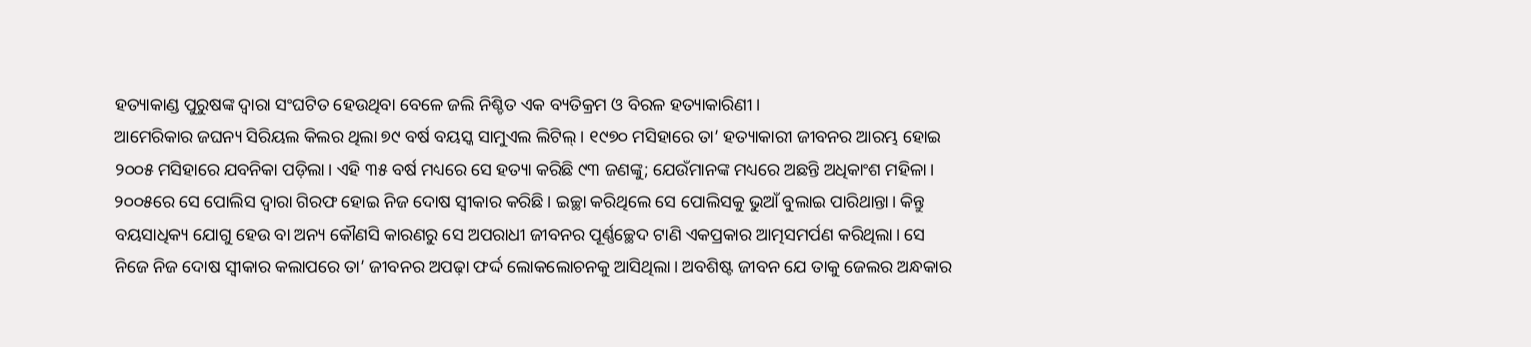ହତ୍ୟାକାଣ୍ଡ ପୁରୁଷଙ୍କ ଦ୍ୱାରା ସଂଘଟିତ ହେଉଥିବା ବେଳେ ଜଲି ନିଶ୍ଚିତ ଏକ ବ୍ୟତିକ୍ରମ ଓ ବିରଳ ହତ୍ୟାକାରିଣୀ।
ଆମେରିକାର ଜଘନ୍ୟ ସିରିୟଲ କିଲର ଥିଲା ୭୯ ବର୍ଷ ବୟସ୍କ ସାମୁଏଲ ଲିଟିଲ୍। ୧୯୭୦ ମସିହାରେ ତା’ ହତ୍ୟାକାରୀ ଜୀବନର ଆରମ୍ଭ ହୋଇ ୨୦୦୫ ମସିହାରେ ଯବନିକା ପଡ଼ିଲା। ଏହି ୩୫ ବର୍ଷ ମଧ୍ୟରେ ସେ ହତ୍ୟା କରିଛି ୯୩ ଜଣଙ୍କୁ; ଯେଉଁମାନଙ୍କ ମଧ୍ୟରେ ଅଛନ୍ତି ଅଧିକାଂଶ ମହିଳା। ୨୦୦୫ରେ ସେ ପୋଲିସ ଦ୍ୱାରା ଗିରଫ ହୋଇ ନିଜ ଦୋଷ ସ୍ବୀକାର କରିଛି। ଇଚ୍ଛା କରିଥିଲେ ସେ ପୋଲିସକୁ ଭୁଆଁ ବୁଲାଇ ପାରିଥାନ୍ତା। କିନ୍ତୁ ବୟସାଧିକ୍ୟ ଯୋଗୁ ହେଉ ବା ଅନ୍ୟ କୌଣସି କାରଣରୁ ସେ ଅପରାଧୀ ଜୀବନର ପୂର୍ଣ୍ଣଚ୍ଛେଦ ଟାଣି ଏକପ୍ରକାର ଆତ୍ମସମର୍ପଣ କରିଥିଲା। ସେ ନିଜେ ନିଜ ଦୋଷ ସ୍ବୀକାର କଲାପରେ ତା’ ଜୀବନର ଅପଢ଼ା ଫର୍ଦ୍ଦ ଲୋକଲୋଚନକୁ ଆସିଥିଲା। ଅବଶିଷ୍ଟ ଜୀବନ ଯେ ତାକୁ ଜେଲର ଅନ୍ଧକାର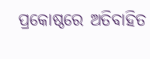ପ୍ରକୋଷ୍ଠରେ ଅତିବାହିତ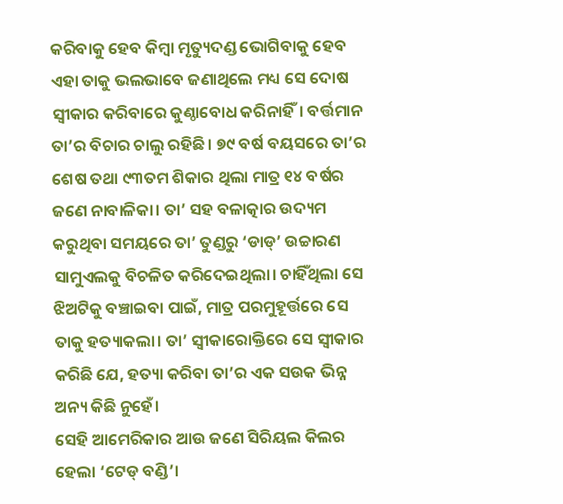କରିବାକୁ ହେବ କିମ୍ବା ମୃତ୍ୟୁଦଣ୍ଡ ଭୋଗିବାକୁ ହେବ ଏହା ତାକୁ ଭଲଭାବେ ଜଣାଥିଲେ ମଧ୍ୟ ସେ ଦୋଷ ସ୍ବୀକାର କରିବାରେ କୁଣ୍ଠାବୋଧ କରିନାହିଁ। ବର୍ତ୍ତମାନ ତା’ର ବିଚାର ଚାଲୁ ରହିଛି। ୭୯ ବର୍ଷ ବୟସରେ ତା’ର ଶେଷ ତଥା ୯୩ତମ ଶିକାର ଥିଲା ମାତ୍ର ୧୪ ବର୍ଷର ଜଣେ ନାବାଳିକା। ତା’ ସହ ବଳାତ୍କାର ଉଦ୍ୟମ କରୁଥିବା ସମୟରେ ତା’ ତୁଣ୍ଡରୁ ‘ଡାଡ୍’ ଉଚ୍ଚାରଣ ସାମୁଏଲକୁ ବିଚଳିତ କରିଦେଇଥିଲା। ଚାହିଁଥିଲା ସେ ଝିଅଟିକୁ ବଞ୍ଚାଇବା ପାଇଁ, ମାତ୍ର ପରମୁହୂର୍ତ୍ତରେ ସେ ତାକୁ ହତ୍ୟାକଲା। ତା’ ସ୍ବୀକାରୋକ୍ତିରେ ସେ ସ୍ବୀକାର କରିଛି ଯେ, ହତ୍ୟା କରିବା ତା’ର ଏକ ସଉକ ଭିନ୍ନ ଅନ୍ୟ କିଛି ନୁହେଁ।
ସେହି ଆମେରିକାର ଆଉ ଜଣେ ସିରିୟଲ କିଲର ହେଲା ‘ଟେଡ୍ ବଣ୍ଡି’।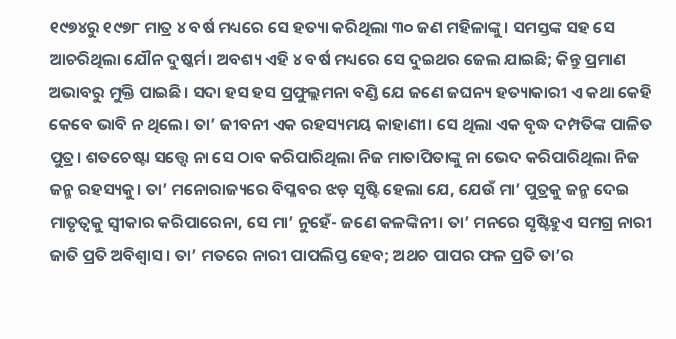୧୯୭୪ରୁ ୧୯୭୮ ମାତ୍ର ୪ ବର୍ଷ ମଧ୍ୟରେ ସେ ହତ୍ୟା କରିଥିଲା ୩୦ ଜଣ ମହିଳାଙ୍କୁ। ସମସ୍ତଙ୍କ ସହ ସେ ଆଚରିଥିଲା ଯୌନ ଦୁଷ୍କର୍ମ। ଅବଶ୍ୟ ଏହି ୪ ବର୍ଷ ମଧ୍ୟରେ ସେ ଦୁଇଥର ଜେଲ ଯାଇଛି; କିନ୍ତୁ ପ୍ରମାଣ ଅଭାବରୁ ମୁକ୍ତି ପାଇଛି। ସଦା ହସ ହସ ପ୍ରଫୁଲ୍ଲମନା ବଣ୍ଡି ଯେ ଜଣେ ଜଘନ୍ୟ ହତ୍ୟାକାରୀ ଏ କଥା କେହି କେବେ ଭାବି ନ ଥିଲେ। ତା’ ଜୀବନୀ ଏକ ରହସ୍ୟମୟ କାହାଣୀ। ସେ ଥିଲା ଏକ ବୃଦ୍ଧ ଦମ୍ପତିଙ୍କ ପାଳିତ ପୁତ୍ର। ଶତଚେଷ୍ଟା ସତ୍ତ୍ୱେ ନା ସେ ଠାବ କରିପାରିଥିଲା ନିଜ ମାତାପିତାଙ୍କୁ ନା ଭେଦ କରିପାରିଥିଲା ନିଜ ଜନ୍ମ ରହସ୍ୟକୁ। ତା’ ମନୋରାଜ୍ୟରେ ବିପ୍ଳବର ଝଡ଼ ସୃଷ୍ଟି ହେଲା ଯେ, ଯେଉଁ ମା’ ପୁତ୍ରକୁ ଜନ୍ମ ଦେଇ ମାତୃତ୍ୱକୁ ସ୍ବୀକାର କରିପାରେନା, ସେ ମା’ ନୁହେଁ- ଜଣେ କଳଙ୍କିନୀ। ତା’ ମନରେ ସୃଷ୍ଟିହୁଏ ସମଗ୍ର ନାରୀ ଜାତି ପ୍ରତି ଅବିଶ୍ୱାସ। ତା’ ମତରେ ନାରୀ ପାପଲିପ୍ତ ହେବ; ଅଥଚ ପାପର ଫଳ ପ୍ରତି ତା’ର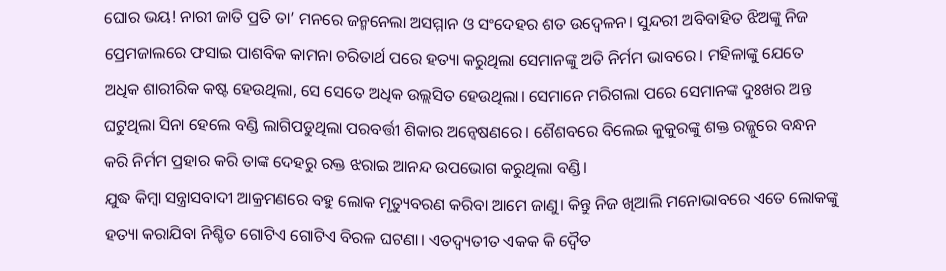ଘୋର ଭୟ! ନାରୀ ଜାତି ପ୍ରତି ତା’ ମନରେ ଜନ୍ମନେଲା ଅସମ୍ମାନ ଓ ସଂଦେହର ଶତ ଉଦ୍ବେଳନ। ସୁନ୍ଦରୀ ଅବିବାହିତ ଝିଅଙ୍କୁ ନିଜ ପ୍ରେମଜାଲରେ ଫସାଇ ପାଶବିକ କାମନା ଚରିତାର୍ଥ ପରେ ହତ୍ୟା କରୁଥିଲା ସେମାନଙ୍କୁ ଅତି ନିର୍ମମ ଭାବରେ। ମହିଳାଙ୍କୁ ଯେତେ ଅଧିକ ଶାରୀରିକ କଷ୍ଟ ହେଉଥିଲା, ସେ ସେତେ ଅଧିକ ଉଲ୍ଲସିତ ହେଉଥିଲା। ସେମାନେ ମରିଗଲା ପରେ ସେମାନଙ୍କ ଦୁଃଖର ଅନ୍ତ ଘଟୁଥିଲା ସିନା ହେଲେ ବଣ୍ଡି ଲାଗିପଡୁଥିଲା ପରବର୍ତ୍ତୀ ଶିକାର ଅନ୍ବେଷଣରେ। ଶୈଶବରେ ବିଲେଇ କୁକୁରଙ୍କୁ ଶକ୍ତ ରଜ୍ଜୁରେ ବନ୍ଧନ କରି ନିର୍ମମ ପ୍ରହାର କରି ତାଙ୍କ ଦେହରୁ ରକ୍ତ ଝରାଇ ଆନନ୍ଦ ଉପଭୋଗ କରୁଥିଲା ବଣ୍ଡି।
ଯୁଦ୍ଧ କିମ୍ବା ସନ୍ତ୍ରାସବାଦୀ ଆକ୍ରମଣରେ ବହୁ ଲୋକ ମୃତ୍ୟୁବରଣ କରିବା ଆମେ ଜାଣୁ। କିନ୍ତୁ ନିଜ ଖିଆଲି ମନୋଭାବରେ ଏତେ ଲୋକଙ୍କୁ ହତ୍ୟା କରାଯିବା ନିଶ୍ଚିତ ଗୋଟିଏ ଗୋଟିଏ ବିରଳ ଘଟଣା। ଏତଦ୍ବ୍ୟତୀତ ଏକକ କି ଦ୍ୱୈତ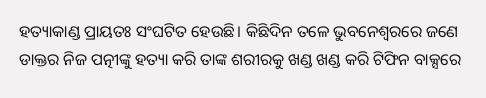ହତ୍ୟାକାଣ୍ଡ ପ୍ରାୟତଃ ସଂଘଟିତ ହେଉଛି। କିଛିଦିନ ତଳେ ଭୁବନେଶ୍ୱରରେ ଜଣେ ଡାକ୍ତର ନିଜ ପତ୍ନୀଙ୍କୁ ହତ୍ୟା କରି ତାଙ୍କ ଶରୀରକୁ ଖଣ୍ଡ ଖଣ୍ଡ କରି ଟିଫିନ ବାକ୍ସରେ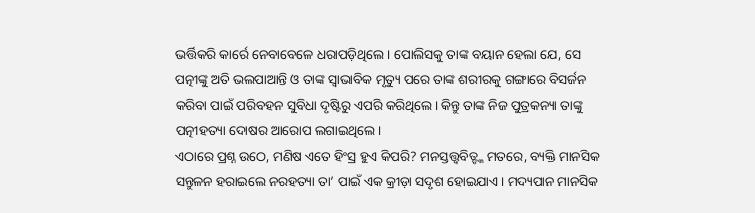ଭର୍ତ୍ତିକରି କାର୍ରେ ନେବାବେଳେ ଧରାପଡ଼ିଥିଲେ। ପୋଲିସକୁ ତାଙ୍କ ବୟାନ ହେଲା ଯେ, ସେ ପତ୍ନୀଙ୍କୁ ଅତି ଭଲପାଆନ୍ତି ଓ ତାଙ୍କ ସ୍ବାଭାବିକ ମୃତ୍ୟୁ ପରେ ତାଙ୍କ ଶରୀରକୁ ଗଙ୍ଗାରେ ବିସର୍ଜନ କରିବା ପାଇଁ ପରିବହନ ସୁବିଧା ଦୃଷ୍ଟିରୁ ଏପରି କରିଥିଲେ। କିନ୍ତୁ ତାଙ୍କ ନିଜ ପୁତ୍ରକନ୍ୟା ତାଙ୍କୁ ପତ୍ନୀହତ୍ୟା ଦୋଷର ଆରୋପ ଲଗାଇଥିଲେ।
ଏଠାରେ ପ୍ରଶ୍ନ ଉଠେ, ମଣିଷ ଏତେ ହିଂସ୍ର ହୁଏ କିପରି? ମନସ୍ତତ୍ତ୍ୱବିତ୍ଙ୍କ ମତରେ, ବ୍ୟକ୍ତି ମାନସିକ ସନ୍ତୁଳନ ହରାଇଲେ ନରହତ୍ୟା ତା’ ପାଇଁ ଏକ କ୍ରୀଡ଼ା ସଦୃଶ ହୋଇଯାଏ। ମଦ୍ୟପାନ ମାନସିକ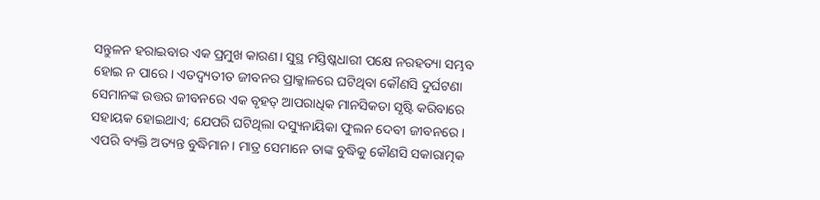ସନ୍ତୁଳନ ହରାଇବାର ଏକ ପ୍ରମୁଖ କାରଣ। ସୁସ୍ଥ ମସ୍ତିଷ୍କଧାରୀ ପକ୍ଷେ ନରହତ୍ୟା ସମ୍ଭବ ହୋଇ ନ ପାରେ। ଏତଦ୍ବ୍ୟତୀତ ଜୀବନର ପ୍ରାକ୍କାଳରେ ଘଟିଥିବା କୌଣସି ଦୁର୍ଘଟଣା ସେମାନଙ୍କ ଉତ୍ତର ଜୀବନରେ ଏକ ବୃହତ୍ ଆପରାଧିକ ମାନସିକତା ସୃଷ୍ଟି କରିବାରେ ସହାୟକ ହୋଇଥାଏ; ଯେପରି ଘଟିଥିଲା ଦସ୍ୟୁନାୟିକା ଫୁଲନ ଦେବୀ ଜୀବନରେ। ଏପରି ବ୍ୟକ୍ତି ଅତ୍ୟନ୍ତ ବୁଦ୍ଧିମାନ। ମାତ୍ର ସେମାନେ ତାଙ୍କ ବୁଦ୍ଧିକୁ କୌଣସି ସକାରାତ୍ମକ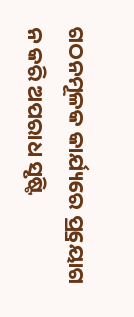ଗଠନମୂଳକ କାର୍ଯ୍ୟରେ ପ୍ର୍ରୟୋଗ ନ କରି ଅପରାଧ ସୃଷ୍ଟି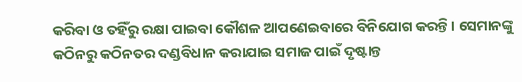କରିବା ଓ ତହିଁରୁ ରକ୍ଷା ପାଇବା କୌଶଳ ଆପଣେଇବାରେ ବିନିଯୋଗ କରନ୍ତି। ସେମାନଙ୍କୁ କଠିନରୁ କଠିନତର ଦଣ୍ଡବିଧାନ କରାଯାଇ ସମାଜ ପାଇଁ ଦୃଷ୍ଟାନ୍ତ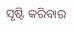ସୃଷ୍ଟି କରିବାର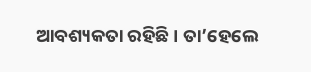ଆବଶ୍ୟକତା ରହିଛି। ତା’ହେଲେ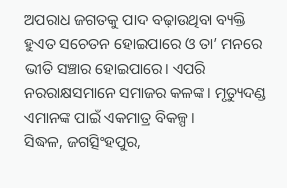ଅପରାଧ ଜଗତକୁ ପାଦ ବଢ଼ାଉଥିବା ବ୍ୟକ୍ତି ହୁଏତ ସଚେତନ ହୋଇପାରେ ଓ ତା’ ମନରେ ଭୀତି ସଞ୍ଚାର ହୋଇପାରେ। ଏପରି ନରରାକ୍ଷସମାନେ ସମାଜର କଳଙ୍କ। ମୃତ୍ୟୁଦଣ୍ଡ ଏମାନଙ୍କ ପାଇଁ ଏକମାତ୍ର ବିକଳ୍ପ।
ସିଦ୍ଧଳ, ଜଗତ୍ସିଂହପୁର,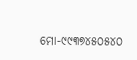ମୋ-୯୯୩୭୪୫୦୫୪୦